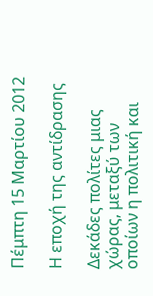Πέμπτη 15 Μαρτίου 2012

Η εποχή της αντίδρασης

Δεκάδες πολίτες μιας χώρας, μεταξύ των οποίων η πολιτική και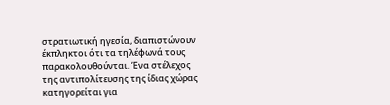στρατιωτική ηγεσία, διαπιστώνουν έκπληκτοι ότι τα τηλέφωνά τους παρακολουθούνται. Ένα στέλεχος της αντιπολίτευσης της ίδιας χώρας κατηγορείται για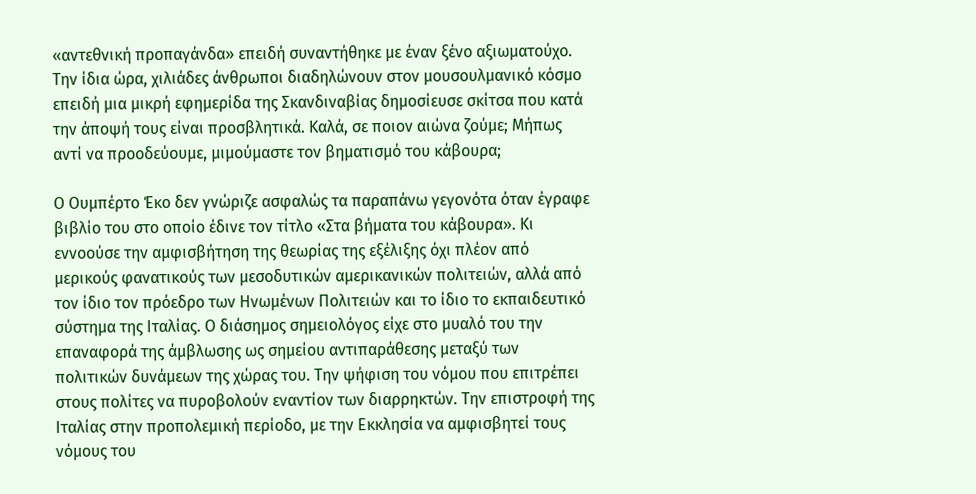«αντεθνική προπαγάνδα» επειδή συναντήθηκε με έναν ξένο αξιωματούχο. Την ίδια ώρα, χιλιάδες άνθρωποι διαδηλώνουν στον μουσουλμανικό κόσμο επειδή μια μικρή εφημερίδα της Σκανδιναβίας δημοσίευσε σκίτσα που κατά την άποψή τους είναι προσβλητικά. Καλά, σε ποιον αιώνα ζούμε; Μήπως αντί να προοδεύουμε, μιμούμαστε τον βηματισμό του κάβουρα;

Ο Ουμπέρτο Έκο δεν γνώριζε ασφαλώς τα παραπάνω γεγονότα όταν έγραφε βιβλίo του στο οποίο έδινε τον τίτλο «Στα βήματα του κάβουρα». Κι εννοούσε την αμφισβήτηση της θεωρίας της εξέλιξης όχι πλέον από μερικούς φανατικούς των μεσοδυτικών αμερικανικών πολιτειών, αλλά από τον ίδιο τον πρόεδρο των Ηνωμένων Πολιτειών και το ίδιο το εκπαιδευτικό σύστημα της Ιταλίας. Ο διάσημος σημειολόγος είχε στο μυαλό του την επαναφορά της άμβλωσης ως σημείου αντιπαράθεσης μεταξύ των πολιτικών δυνάμεων της χώρας του. Την ψήφιση του νόμου που επιτρέπει στους πολίτες να πυροβολούν εναντίον των διαρρηκτών. Την επιστροφή της Ιταλίας στην προπολεμική περίοδο, με την Εκκλησία να αμφισβητεί τους νόμους του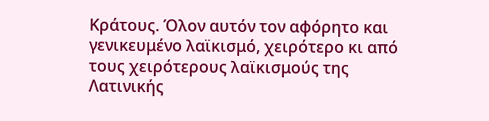Κράτους. Όλον αυτόν τον αφόρητο και γενικευμένο λαϊκισμό, χειρότερο κι από τους χειρότερους λαϊκισμούς της Λατινικής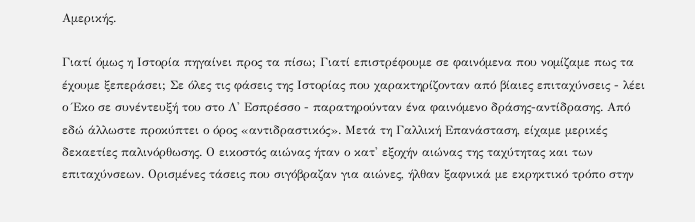Αμερικής.

Γιατί όμως η Ιστορία πηγαίνει προς τα πίσω; Γιατί επιστρέφουμε σε φαινόμενα που νομίζαμε πως τα έχουμε ξεπεράσει; Σε όλες τις φάσεις της Ιστορίας που χαρακτηρίζονταν από βίαιες επιταχύνσεις - λέει ο Έκο σε συνέντευξή του στο Λ' Εσπρέσσο - παρατηρούνταν ένα φαινόμενο δράσης-αντίδρασης. Από εδώ άλλωστε προκύπτει ο όρος «αντιδραστικός». Μετά τη Γαλλική Επανάσταση, είχαμε μερικές δεκαετίες παλινόρθωσης. Ο εικοστός αιώνας ήταν ο κατ' εξοχήν αιώνας της ταχύτητας και των επιταχύνσεων. Ορισμένες τάσεις που σιγόβραζαν για αιώνες, ήλθαν ξαφνικά με εκρηκτικό τρόπο στην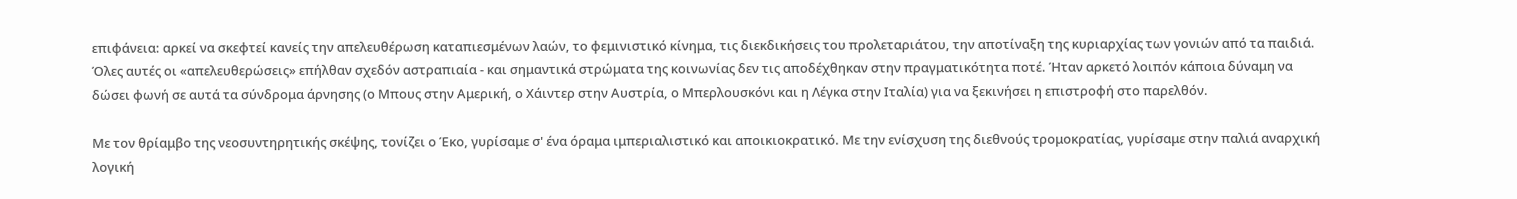επιφάνεια: αρκεί να σκεφτεί κανείς την απελευθέρωση καταπιεσμένων λαών, το φεμινιστικό κίνημα, τις διεκδικήσεις του προλεταριάτου, την αποτίναξη της κυριαρχίας των γονιών από τα παιδιά. Όλες αυτές οι «απελευθερώσεις» επήλθαν σχεδόν αστραπιαία - και σημαντικά στρώματα της κοινωνίας δεν τις αποδέχθηκαν στην πραγματικότητα ποτέ. Ήταν αρκετό λοιπόν κάποια δύναμη να δώσει φωνή σε αυτά τα σύνδρομα άρνησης (ο Μπους στην Αμερική, ο Χάιντερ στην Αυστρία, ο Μπερλουσκόνι και η Λέγκα στην Ιταλία) για να ξεκινήσει η επιστροφή στο παρελθόν.

Με τον θρίαμβο της νεοσυντηρητικής σκέψης, τονίζει ο Έκο, γυρίσαμε σ' ένα όραμα ιμπεριαλιστικό και αποικιοκρατικό. Με την ενίσχυση της διεθνούς τρομοκρατίας, γυρίσαμε στην παλιά αναρχική λογική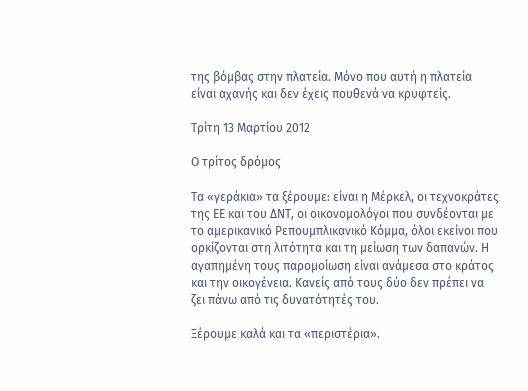της βόμβας στην πλατεία. Μόνο που αυτή η πλατεία είναι αχανής και δεν έχεις πουθενά να κρυφτείς.

Τρίτη 13 Μαρτίου 2012

Ο τρίτος δρόμος

Τα «γεράκια» τα ξέρουμε: είναι η Μέρκελ, οι τεχνοκράτες της ΕΕ και του ΔΝΤ, οι οικονομολόγοι που συνδέονται με το αμερικανικό Ρεπουμπλικανικό Κόμμα, όλοι εκείνοι που ορκίζονται στη λιτότητα και τη μείωση των δαπανών. Η αγαπημένη τους παρομοίωση είναι ανάμεσα στο κράτος και την οικογένεια. Κανείς από τους δύο δεν πρέπει να ζει πάνω από τις δυνατότητές του.

Ξέρουμε καλά και τα «περιστέρια».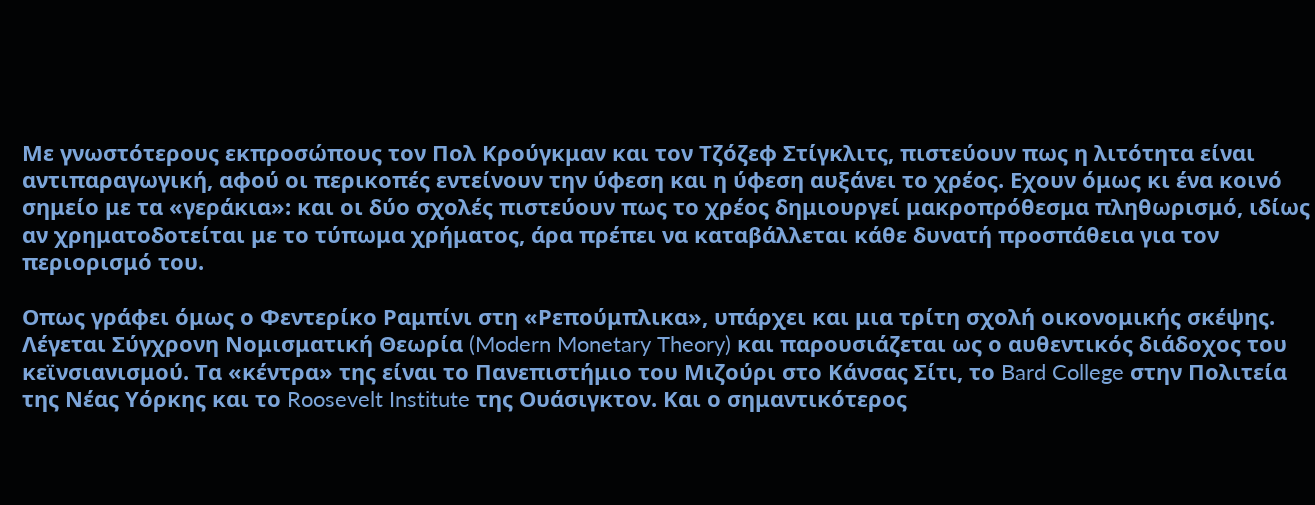Με γνωστότερους εκπροσώπους τον Πολ Κρούγκμαν και τον Τζόζεφ Στίγκλιτς, πιστεύουν πως η λιτότητα είναι αντιπαραγωγική, αφού οι περικοπές εντείνουν την ύφεση και η ύφεση αυξάνει το χρέος. Εχουν όμως κι ένα κοινό σημείο με τα «γεράκια»: και οι δύο σχολές πιστεύουν πως το χρέος δημιουργεί μακροπρόθεσμα πληθωρισμό, ιδίως αν χρηματοδοτείται με το τύπωμα χρήματος, άρα πρέπει να καταβάλλεται κάθε δυνατή προσπάθεια για τον περιορισμό του.

Οπως γράφει όμως ο Φεντερίκο Ραμπίνι στη «Ρεπούμπλικα», υπάρχει και μια τρίτη σχολή οικονομικής σκέψης. Λέγεται Σύγχρονη Νομισματική Θεωρία (Modern Monetary Theory) και παρουσιάζεται ως ο αυθεντικός διάδοχος του κεϊνσιανισμού. Τα «κέντρα» της είναι το Πανεπιστήμιο του Μιζούρι στο Κάνσας Σίτι, το Bard College στην Πολιτεία της Νέας Υόρκης και το Roosevelt Institute της Ουάσιγκτον. Και ο σημαντικότερος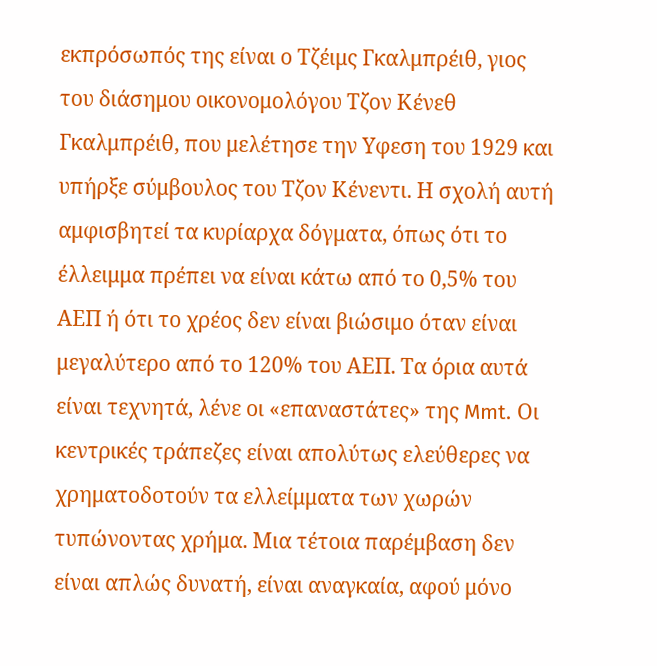εκπρόσωπός της είναι ο Τζέιμς Γκαλμπρέιθ, γιος του διάσημου οικονομολόγου Τζον Κένεθ Γκαλμπρέιθ, που μελέτησε την Υφεση του 1929 και υπήρξε σύμβουλος του Τζον Κένεντι. Η σχολή αυτή αμφισβητεί τα κυρίαρχα δόγματα, όπως ότι το έλλειμμα πρέπει να είναι κάτω από το 0,5% του ΑΕΠ ή ότι το χρέος δεν είναι βιώσιμο όταν είναι μεγαλύτερο από το 120% του ΑΕΠ. Τα όρια αυτά είναι τεχνητά, λένε οι «επαναστάτες» της Mmt. Οι κεντρικές τράπεζες είναι απολύτως ελεύθερες να χρηματοδοτούν τα ελλείμματα των χωρών τυπώνοντας χρήμα. Μια τέτοια παρέμβαση δεν είναι απλώς δυνατή, είναι αναγκαία, αφού μόνο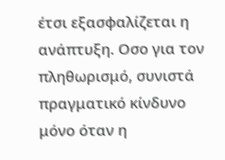έτσι εξασφαλίζεται η ανάπτυξη. Οσο για τον πληθωρισμό, συνιστά πραγματικό κίνδυνο μόνο όταν η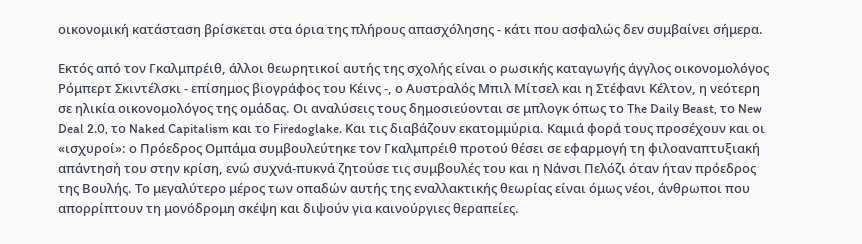οικονομική κατάσταση βρίσκεται στα όρια της πλήρους απασχόλησης - κάτι που ασφαλώς δεν συμβαίνει σήμερα.

Εκτός από τον Γκαλμπρέιθ, άλλοι θεωρητικοί αυτής της σχολής είναι ο ρωσικής καταγωγής άγγλος οικονομολόγος Ρόμπερτ Σκιντέλσκι - επίσημος βιογράφος του Κέινς -, ο Αυστραλός Μπιλ Μίτσελ και η Στέφανι Κέλτον, η νεότερη σε ηλικία οικονομολόγος της ομάδας. Οι αναλύσεις τους δημοσιεύονται σε μπλογκ όπως το The Daily Beast, το New Deal 2.0, το Naked Capitalism και το Firedoglake. Και τις διαβάζουν εκατομμύρια. Καμιά φορά τους προσέχουν και οι «ισχυροί»: ο Πρόεδρος Ομπάμα συμβουλεύτηκε τον Γκαλμπρέιθ προτού θέσει σε εφαρμογή τη φιλοαναπτυξιακή απάντησή του στην κρίση, ενώ συχνά-πυκνά ζητούσε τις συμβουλές του και η Νάνσι Πελόζι όταν ήταν πρόεδρος της Βουλής. Το μεγαλύτερο μέρος των οπαδών αυτής της εναλλακτικής θεωρίας είναι όμως νέοι, άνθρωποι που απορρίπτουν τη μονόδρομη σκέψη και διψούν για καινούργιες θεραπείες.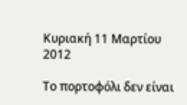Κυριακή 11 Μαρτίου 2012

Το πορτοφόλι δεν είναι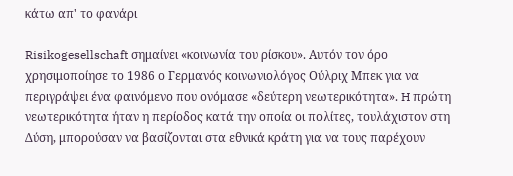κάτω απ' το φανάρι

Risikogesellschaft σημαίνει «κοινωνία του ρίσκου». Αυτόν τον όρο χρησιμοποίησε το 1986 ο Γερμανός κοινωνιολόγος Ούλριχ Μπεκ για να περιγράψει ένα φαινόμενο που ονόμασε «δεύτερη νεωτερικότητα». H πρώτη νεωτερικότητα ήταν η περίοδος κατά την οποία οι πολίτες, τουλάχιστον στη Δύση, μπορούσαν να βασίζονται στα εθνικά κράτη για να τους παρέχουν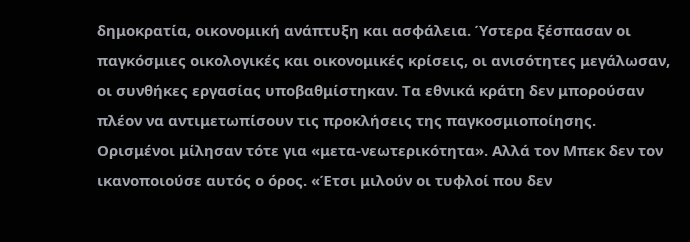δημοκρατία, οικονομική ανάπτυξη και ασφάλεια. Ύστερα ξέσπασαν οι παγκόσμιες οικολογικές και οικονομικές κρίσεις, οι ανισότητες μεγάλωσαν, οι συνθήκες εργασίας υποβαθμίστηκαν. Τα εθνικά κράτη δεν μπορούσαν πλέον να αντιμετωπίσουν τις προκλήσεις της παγκοσμιοποίησης. Ορισμένοι μίλησαν τότε για «μετα-νεωτερικότητα». Αλλά τον Μπεκ δεν τον ικανοποιούσε αυτός ο όρος. «Έτσι μιλούν οι τυφλοί που δεν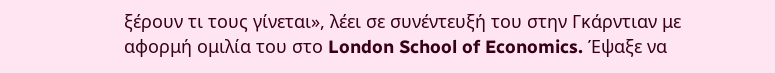ξέρουν τι τους γίνεται», λέει σε συνέντευξή του στην Γκάρντιαν με αφορμή ομιλία του στο London School of Economics. Έψαξε να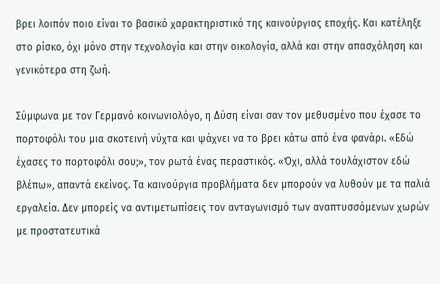βρει λοιπόν ποιο είναι το βασικό χαρακτηριστικό της καινούργιας εποχής. Και κατέληξε στο ρίσκο, όχι μόνο στην τεχνολογία και στην οικολογία, αλλά και στην απασχόληση και γενικότερα στη ζωή.

Σύμφωνα με τον Γερμανό κοινωνιολόγο, η Δύση είναι σαν τον μεθυσμένο που έχασε το πορτοφόλι του μια σκοτεινή νύχτα και ψάχνει να το βρει κάτω από ένα φανάρι. «Εδώ έχασες το πορτοφόλι σου;», τον ρωτά ένας περαστικός. «Όχι, αλλά τουλάχιστον εδώ βλέπω», απαντά εκείνος. Τα καινούργια προβλήματα δεν μπορούν να λυθούν με τα παλιά εργαλεία. Δεν μπορείς να αντιμετωπίσεις τον ανταγωνισμό των αναπτυσσόμενων χωρών με προστατευτικά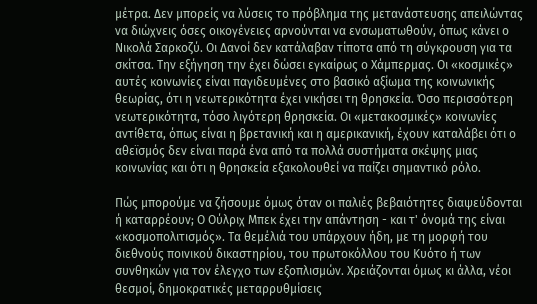μέτρα. Δεν μπορείς να λύσεις το πρόβλημα της μετανάστευσης απειλώντας να διώχνεις όσες οικογένειες αρνούνται να ενσωματωθούν, όπως κάνει ο Νικολά Σαρκοζύ. Οι Δανοί δεν κατάλαβαν τίποτα από τη σύγκρουση για τα σκίτσα. Την εξήγηση την έχει δώσει εγκαίρως ο Χάμπερμας. Οι «κοσμικές» αυτές κοινωνίες είναι παγιδευμένες στο βασικό αξίωμα της κοινωνικής θεωρίας, ότι η νεωτερικότητα έχει νικήσει τη θρησκεία. Όσο περισσότερη νεωτερικότητα, τόσο λιγότερη θρησκεία. Οι «μετακοσμικές» κοινωνίες αντίθετα, όπως είναι η βρετανική και η αμερικανική, έχουν καταλάβει ότι ο αθεϊσμός δεν είναι παρά ένα από τα πολλά συστήματα σκέψης μιας κοινωνίας και ότι η θρησκεία εξακολουθεί να παίζει σημαντικό ρόλο.

Πώς μπορούμε να ζήσουμε όμως όταν οι παλιές βεβαιότητες διαψεύδονται ή καταρρέουν; Ο Ούλριχ Μπεκ έχει την απάντηση - και τ' όνομά της είναι «κοσμοπολιτισμός». Τα θεμέλιά του υπάρχουν ήδη, με τη μορφή του διεθνούς ποινικού δικαστηρίου, του πρωτοκόλλου του Κυότο ή των συνθηκών για τον έλεγχο των εξοπλισμών. Χρειάζονται όμως κι άλλα, νέοι θεσμοί, δημοκρατικές μεταρρυθμίσεις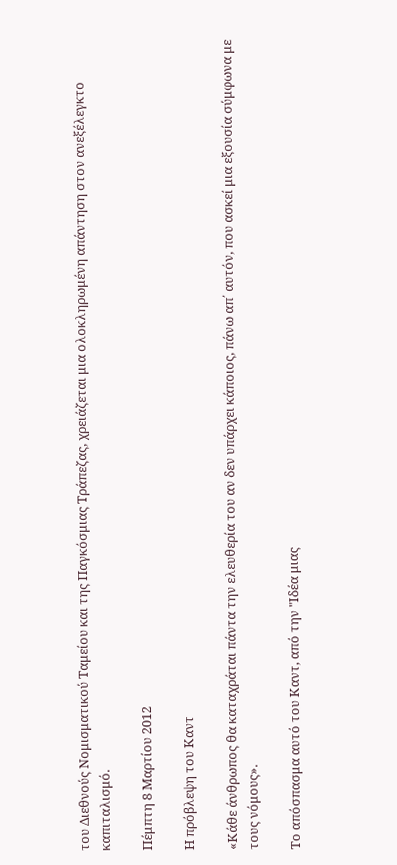του Διεθνούς Νομισματικού Ταμείου και της Παγκόσμιας Τράπεζας, χρειάζεται μια ολοκληρωμένη απάντηση στον ανεξέλεγκτο καπιταλισμό.

Πέμπτη 8 Μαρτίου 2012

Η πρόβλεψη του Καντ

«Κάθε άνθρωπος θα καταχράται πάντα την ελευθερία του αν δεν υπάρχει κάποιος, πάνω απ΄ αυτόν, που ασκεί μια εξουσία σύμφωνα με τους νόμους».

Το απόσπασμα αυτό του Καντ, από την "Ιδέα μιας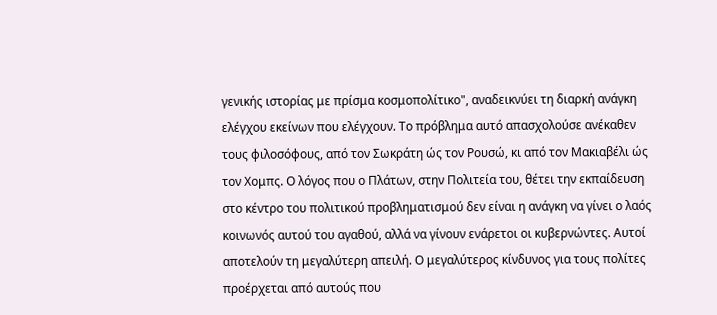γενικής ιστορίας με πρίσμα κοσμοπολίτικο", αναδεικνύει τη διαρκή ανάγκη ελέγχου εκείνων που ελέγχουν. Το πρόβλημα αυτό απασχολούσε ανέκαθεν τους φιλοσόφους, από τον Σωκράτη ώς τον Ρουσώ, κι από τον Μακιαβέλι ώς τον Χομπς. Ο λόγος που ο Πλάτων, στην Πολιτεία του, θέτει την εκπαίδευση στο κέντρο του πολιτικού προβληματισμού δεν είναι η ανάγκη να γίνει ο λαός κοινωνός αυτού του αγαθού, αλλά να γίνουν ενάρετοι οι κυβερνώντες. Αυτοί αποτελούν τη μεγαλύτερη απειλή. Ο μεγαλύτερος κίνδυνος για τους πολίτες προέρχεται από αυτούς που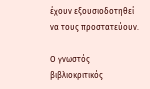έχουν εξουσιοδοτηθεί να τους προστατεύουν.

Ο γνωστός βιβλιοκριτικός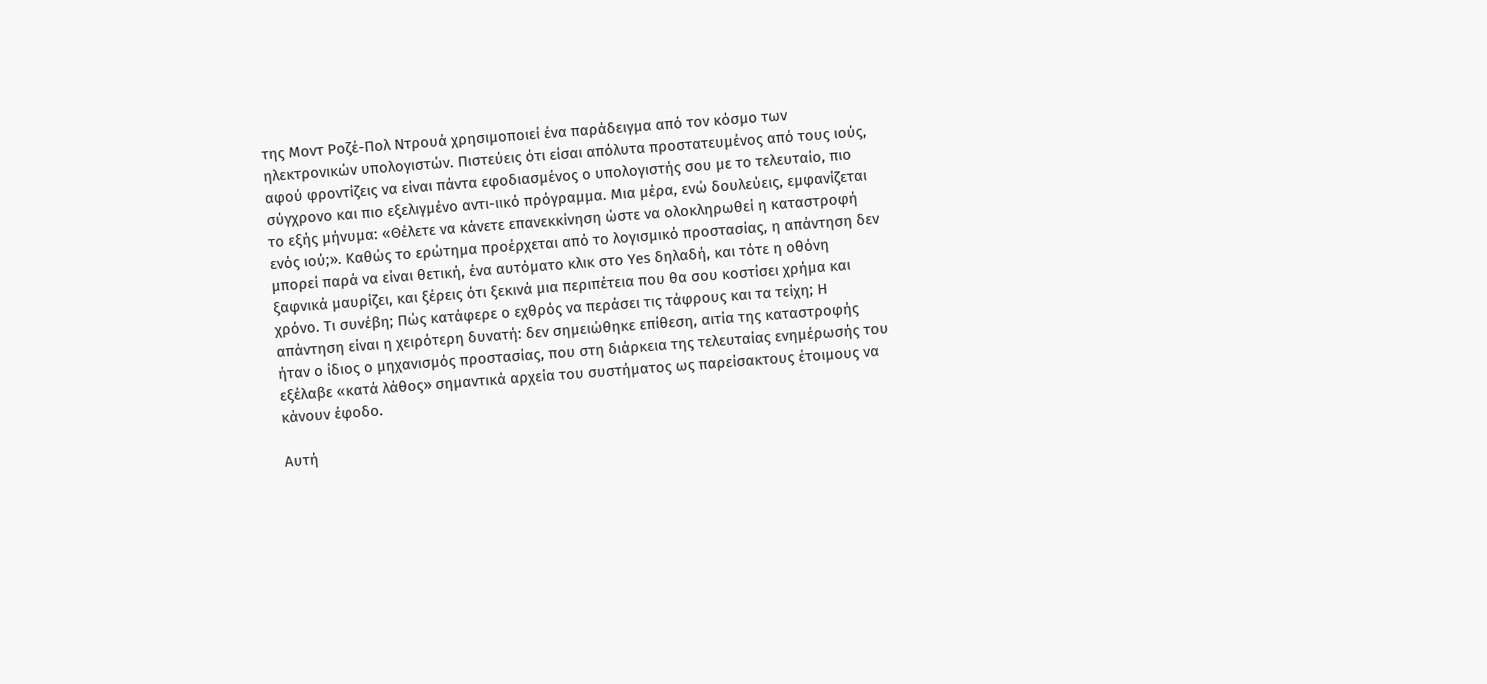της Μοντ Ροζέ-Πολ Ντρουά χρησιμοποιεί ένα παράδειγμα από τον κόσμο των ηλεκτρονικών υπολογιστών. Πιστεύεις ότι είσαι απόλυτα προστατευμένος από τους ιούς, αφού φροντίζεις να είναι πάντα εφοδιασμένος ο υπολογιστής σου με το τελευταίο, πιο σύγχρονο και πιο εξελιγμένο αντι-ιικό πρόγραμμα. Μια μέρα, ενώ δουλεύεις, εμφανίζεται το εξής μήνυμα: «Θέλετε να κάνετε επανεκκίνηση ώστε να ολοκληρωθεί η καταστροφή ενός ιού;». Καθώς το ερώτημα προέρχεται από το λογισμικό προστασίας, η απάντηση δεν μπορεί παρά να είναι θετική, ένα αυτόματο κλικ στο Υes δηλαδή, και τότε η οθόνη ξαφνικά μαυρίζει, και ξέρεις ότι ξεκινά μια περιπέτεια που θα σου κοστίσει χρήμα και χρόνο. Τι συνέβη; Πώς κατάφερε ο εχθρός να περάσει τις τάφρους και τα τείχη; Η απάντηση είναι η χειρότερη δυνατή: δεν σημειώθηκε επίθεση, αιτία της καταστροφής ήταν ο ίδιος ο μηχανισμός προστασίας, που στη διάρκεια της τελευταίας ενημέρωσής του εξέλαβε «κατά λάθος» σημαντικά αρχεία του συστήματος ως παρείσακτους έτοιμους να κάνουν έφοδο.

Αυτή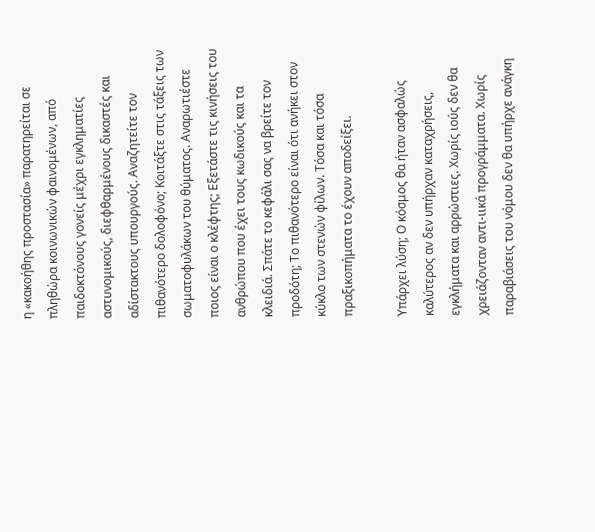η «κακοήθης προστασία» παρατηρείται σε πληθώρα κοινωνικών φαινομένων, από παιδοκτόνους γονείς μέχρι εγκληματίες αστυνομικούς, διεφθαρμένους δικαστές και αδίστακτους υπουργούς. Αναζητείτε τον πιθανότερο δολοφόνο; Κοιτάξτε στις τάξεις των σωματοφυλάκων του θύματος. Αναρωτιέστε ποιος είναι ο κλέφτης; Εξετάστε τις κινήσεις του ανθρώπου που έχει τους κωδικούς και τα κλειδιά. Σπάτε το κεφάλι σας να βρείτε τον προδότη; Το πιθανότερο είναι ότι ανήκει στον κύκλο των στενών φίλων. Τόσα και τόσα πραξικοπήματα το έχουν αποδείξει.

Υπάρχει λύση; Ο κόσμος θα ήταν ασφαλώς καλύτερος αν δεν υπήρχαν καταχρήσεις, εγκλήματα και αρρώστιες. Χωρίς ιούς δεν θα χρειάζονταν αντι-ιικά προγράμματα. Χωρίς παραβιάσεις του νόμου δεν θα υπήρχε ανάγκη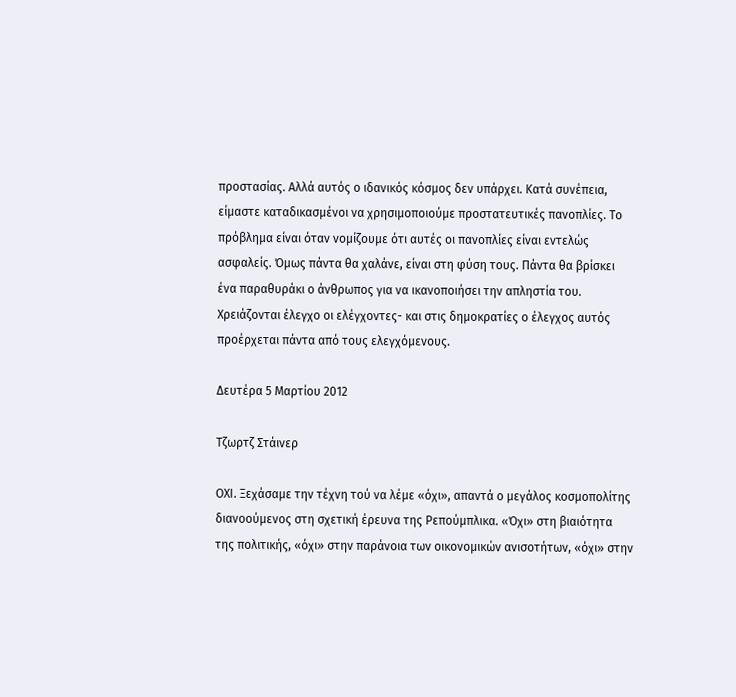προστασίας. Αλλά αυτός ο ιδανικός κόσμος δεν υπάρχει. Κατά συνέπεια, είμαστε καταδικασμένοι να χρησιμοποιούμε προστατευτικές πανοπλίες. Το πρόβλημα είναι όταν νομίζουμε ότι αυτές οι πανοπλίες είναι εντελώς ασφαλείς. Όμως πάντα θα χαλάνε, είναι στη φύση τους. Πάντα θα βρίσκει ένα παραθυράκι ο άνθρωπος για να ικανοποιήσει την απληστία του. Χρειάζονται έλεγχο οι ελέγχοντες- και στις δημοκρατίες ο έλεγχος αυτός προέρχεται πάντα από τους ελεγχόμενους.

Δευτέρα 5 Μαρτίου 2012

Τζωρτζ Στάινερ

OΧΙ. Ξεχάσαμε την τέχνη τού να λέμε «όχι», απαντά ο μεγάλος κοσμοπολίτης διανοούμενος στη σχετική έρευνα της Ρεπούμπλικα. «Όχι» στη βιαιότητα της πολιτικής, «όχι» στην παράνοια των οικονομικών ανισοτήτων, «όχι» στην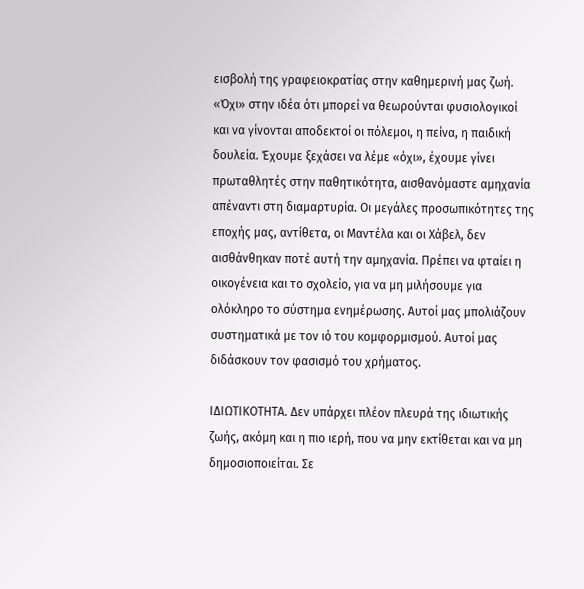εισβολή της γραφειοκρατίας στην καθημερινή μας ζωή. «Όχι» στην ιδέα ότι μπορεί να θεωρούνται φυσιολογικοί και να γίνονται αποδεκτοί οι πόλεμοι, η πείνα, η παιδική δουλεία. Έχουμε ξεχάσει να λέμε «όχι», έχουμε γίνει πρωταθλητές στην παθητικότητα, αισθανόμαστε αμηχανία απέναντι στη διαμαρτυρία. Οι μεγάλες προσωπικότητες της εποχής μας, αντίθετα, οι Μαντέλα και οι Χάβελ, δεν αισθάνθηκαν ποτέ αυτή την αμηχανία. Πρέπει να φταίει η οικογένεια και το σχολείο, για να μη μιλήσουμε για ολόκληρο το σύστημα ενημέρωσης. Αυτοί μας μπολιάζουν συστηματικά με τον ιό του κομφορμισμού. Αυτοί μας διδάσκουν τον φασισμό του χρήματος.

ΙΔΙΩΤΙΚΟΤΗΤΑ. Δεν υπάρχει πλέον πλευρά της ιδιωτικής ζωής, ακόμη και η πιο ιερή, που να μην εκτίθεται και να μη δημοσιοποιείται. Σε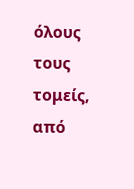όλους τους τομείς, από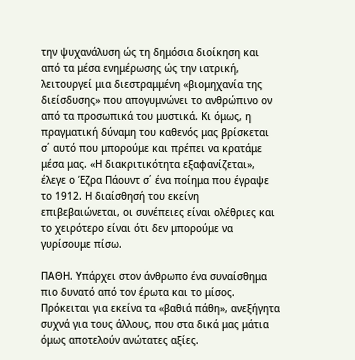την ψυχανάλυση ώς τη δημόσια διοίκηση και από τα μέσα ενημέρωσης ώς την ιατρική, λειτουργεί μια διεστραμμένη «βιομηχανία της διείσδυσης» που απογυμνώνει το ανθρώπινο ον από τα προσωπικά του μυστικά. Κι όμως, η πραγματική δύναμη του καθενός μας βρίσκεται σ΄ αυτό που μπορούμε και πρέπει να κρατάμε μέσα μας. «Η διακριτικότητα εξαφανίζεται», έλεγε ο Έζρα Πάουντ σ΄ ένα ποίημα που έγραψε το 1912. Η διαίσθησή του εκείνη επιβεβαιώνεται, οι συνέπειες είναι ολέθριες και το χειρότερο είναι ότι δεν μπορούμε να γυρίσουμε πίσω.

ΠΑΘΗ. Υπάρχει στον άνθρωπο ένα συναίσθημα πιο δυνατό από τον έρωτα και το μίσος. Πρόκειται για εκείνα τα «βαθιά πάθη», ανεξήγητα συχνά για τους άλλους, που στα δικά μας μάτια όμως αποτελούν ανώτατες αξίες.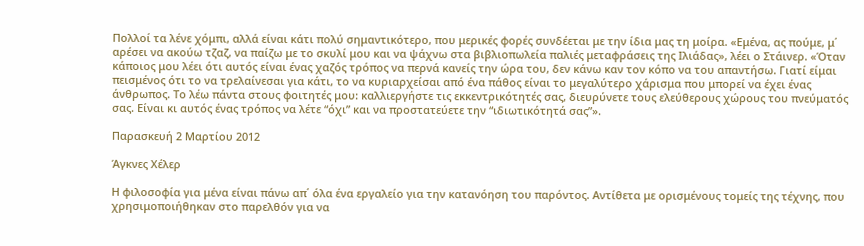Πολλοί τα λένε χόμπι, αλλά είναι κάτι πολύ σημαντικότερο, που μερικές φορές συνδέεται με την ίδια μας τη μοίρα. «Εμένα, ας πούμε, μ΄ αρέσει να ακούω τζαζ, να παίζω με το σκυλί μου και να ψάχνω στα βιβλιοπωλεία παλιές μεταφράσεις της Ιλιάδας», λέει ο Στάινερ. «Όταν κάποιος μου λέει ότι αυτός είναι ένας χαζός τρόπος να περνά κανείς την ώρα του, δεν κάνω καν τον κόπο να του απαντήσω. Γιατί είμαι πεισμένος ότι το να τρελαίνεσαι για κάτι, το να κυριαρχείσαι από ένα πάθος είναι το μεγαλύτερο χάρισμα που μπορεί να έχει ένας άνθρωπος. Το λέω πάντα στους φοιτητές μου: καλλιεργήστε τις εκκεντρικότητές σας, διευρύνετε τους ελεύθερους χώρους του πνεύματός σας. Είναι κι αυτός ένας τρόπος να λέτε “όχι” και να προστατεύετε την “ιδιωτικότητά σας”».

Παρασκευή 2 Μαρτίου 2012

Άγκνες Χέλερ

Η φιλοσοφία για μένα είναι πάνω απ΄ όλα ένα εργαλείο για την κατανόηση του παρόντος. Αντίθετα με ορισμένους τομείς της τέχνης, που χρησιμοποιήθηκαν στο παρελθόν για να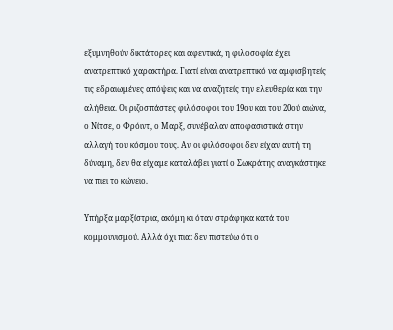εξυμνηθούν δικτάτορες και αφεντικά, η φιλοσοφία έχει ανατρεπτικό χαρακτήρα. Γιατί είναι ανατρεπτικό να αμφισβητείς τις εδραιωμένες απόψεις και να αναζητείς την ελευθερία και την αλήθεια. Οι ριζοσπάστες φιλόσοφοι του 19ου και του 20ού αιώνα, ο Νίτσε, ο Φρόιντ, ο Μαρξ, συνέβαλαν αποφασιστικά στην αλλαγή του κόσμου τους. Αν οι φιλόσοφοι δεν είχαν αυτή τη δύναμη, δεν θα είχαμε καταλάβει γιατί ο Σωκράτης αναγκάστηκε να πιει το κώνειο.

Υπήρξα μαρξίστρια, ακόμη κι όταν στράφηκα κατά του κομμουνισμού. Αλλά όχι πια: δεν πιστεύω ότι ο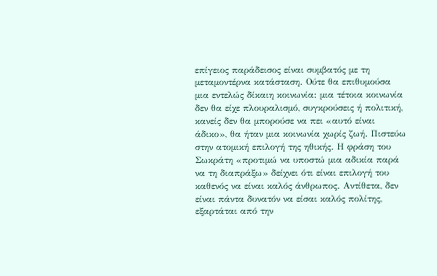επίγειος παράδεισος είναι συμβατός με τη μεταμοντέρνα κατάσταση. Ούτε θα επιθυμούσα μια εντελώς δίκαιη κοινωνία: μια τέτοια κοινωνία δεν θα είχε πλουραλισμό, συγκρούσεις ή πολιτική, κανείς δεν θα μπορούσε να πει «αυτό είναι άδικο», θα ήταν μια κοινωνία χωρίς ζωή. Πιστεύω στην ατομική επιλογή της ηθικής. Η φράση του Σωκράτη «προτιμώ να υποστώ μια αδικία παρά να τη διαπράξω» δείχνει ότι είναι επιλογή του καθενός να είναι καλός άνθρωπος. Αντίθετα, δεν είναι πάντα δυνατόν να είσαι καλός πολίτης, εξαρτάται από την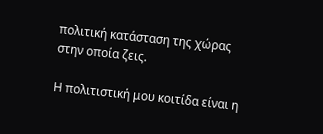πολιτική κατάσταση της χώρας στην οποία ζεις.

Η πολιτιστική μου κοιτίδα είναι η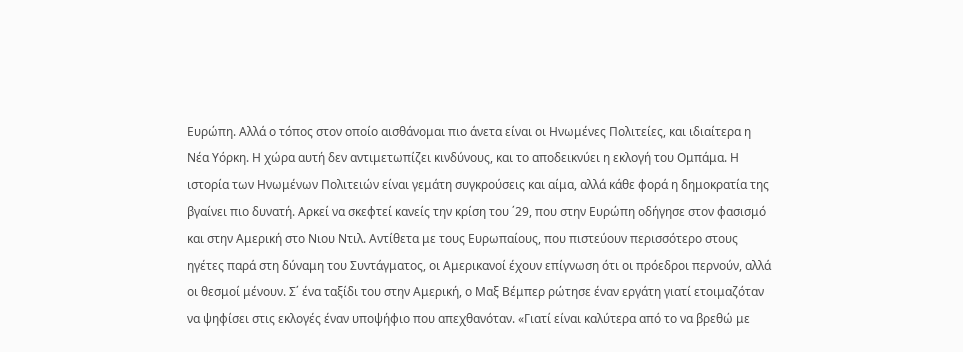Ευρώπη. Αλλά ο τόπος στον οποίο αισθάνομαι πιο άνετα είναι οι Ηνωμένες Πολιτείες, και ιδιαίτερα η Νέα Υόρκη. Η χώρα αυτή δεν αντιμετωπίζει κινδύνους, και το αποδεικνύει η εκλογή του Ομπάμα. Η ιστορία των Ηνωμένων Πολιτειών είναι γεμάτη συγκρούσεις και αίμα, αλλά κάθε φορά η δημοκρατία της βγαίνει πιο δυνατή. Αρκεί να σκεφτεί κανείς την κρίση του ΄29, που στην Ευρώπη οδήγησε στον φασισμό και στην Αμερική στο Νιου Ντιλ. Αντίθετα με τους Ευρωπαίους, που πιστεύουν περισσότερο στους ηγέτες παρά στη δύναμη του Συντάγματος, οι Αμερικανοί έχουν επίγνωση ότι οι πρόεδροι περνούν, αλλά οι θεσμοί μένουν. Σ΄ ένα ταξίδι του στην Αμερική, ο Μαξ Βέμπερ ρώτησε έναν εργάτη γιατί ετοιμαζόταν να ψηφίσει στις εκλογές έναν υποψήφιο που απεχθανόταν. «Γιατί είναι καλύτερα από το να βρεθώ με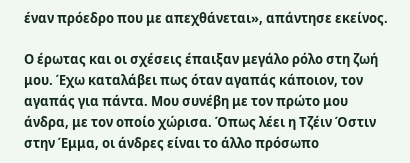έναν πρόεδρο που με απεχθάνεται», απάντησε εκείνος.

Ο έρωτας και οι σχέσεις έπαιξαν μεγάλο ρόλο στη ζωή μου. Έχω καταλάβει πως όταν αγαπάς κάποιον, τον αγαπάς για πάντα. Μου συνέβη με τον πρώτο μου άνδρα, με τον οποίο χώρισα. Όπως λέει η Τζέιν Όστιν στην Έμμα, οι άνδρες είναι το άλλο πρόσωπο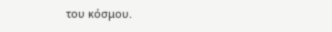του κόσμου.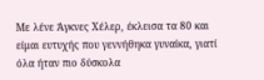Με λένε Άγκνες Χέλερ, έκλεισα τα 80 και είμαι ευτυχής που γεννήθηκα γυναίκα, γιατί όλα ήταν πιο δύσκολα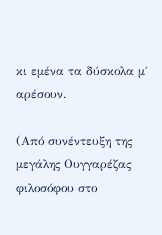κι εμένα τα δύσκολα μ΄ αρέσουν.

(Από συνέντευξη της μεγάλης Ουγγαρέζας φιλοσόφου στο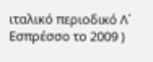ιταλικό περιοδικό Λ΄ Εσπρέσσο το 2009 )